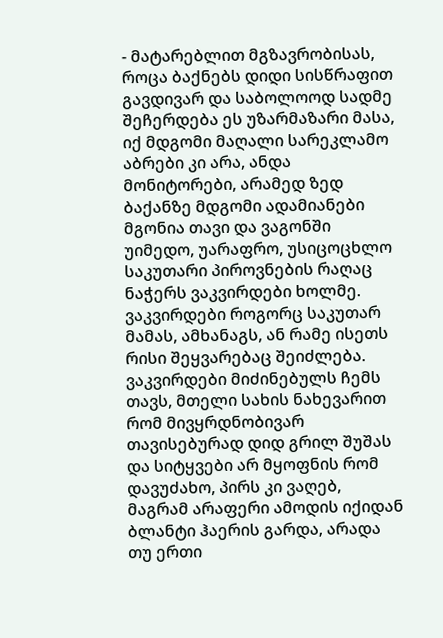- მატარებლით მგზავრობისას, როცა ბაქნებს დიდი სისწრაფით გავდივარ და საბოლოოდ სადმე შეჩერდება ეს უზარმაზარი მასა, იქ მდგომი მაღალი სარეკლამო აბრები კი არა, ანდა მონიტორები, არამედ ზედ ბაქანზე მდგომი ადამიანები მგონია თავი და ვაგონში უიმედო, უარაფრო, უსიცოცხლო საკუთარი პიროვნების რაღაც ნაჭერს ვაკვირდები ხოლმე. ვაკვირდები როგორც საკუთარ მამას, ამხანაგს, ან რამე ისეთს რისი შეყვარებაც შეიძლება. ვაკვირდები მიძინებულს ჩემს თავს, მთელი სახის ნახევარით რომ მივყრდნობივარ თავისებურად დიდ გრილ შუშას და სიტყვები არ მყოფნის რომ დავუძახო, პირს კი ვაღებ, მაგრამ არაფერი ამოდის იქიდან ბლანტი ჰაერის გარდა, არადა თუ ერთი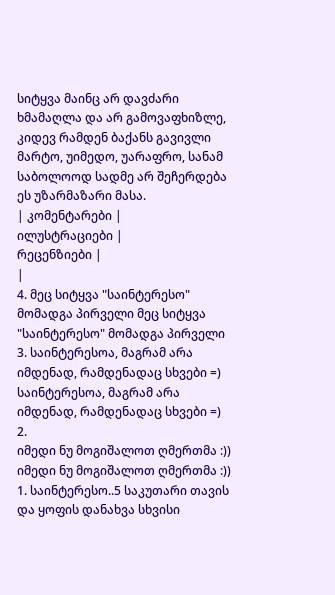სიტყვა მაინც არ დავძარი ხმამაღლა და არ გამოვაფხიზლე, კიდევ რამდენ ბაქანს გავივლი მარტო, უიმედო, უარაფრო, სანამ საბოლოოდ სადმე არ შეჩერდება ეს უზარმაზარი მასა.
| კომენტარები |
ილუსტრაციები |
რეცენზიები |
|
4. მეც სიტყვა "საინტერესო" მომადგა პირველი მეც სიტყვა "საინტერესო" მომადგა პირველი
3. საინტერესოა, მაგრამ არა იმდენად, რამდენადაც სხვები =) საინტერესოა, მაგრამ არა იმდენად, რამდენადაც სხვები =)
2.
იმედი ნუ მოგიშალოთ ღმერთმა :))
იმედი ნუ მოგიშალოთ ღმერთმა :))
1. საინტერესო..5 საკუთარი თავის და ყოფის დანახვა სხვისი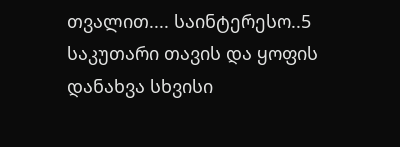თვალით.... საინტერესო..5 საკუთარი თავის და ყოფის დანახვა სხვისი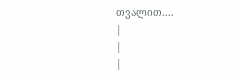თვალით....
|
|
|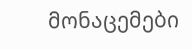მონაცემები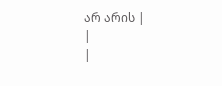არ არის |
|
|